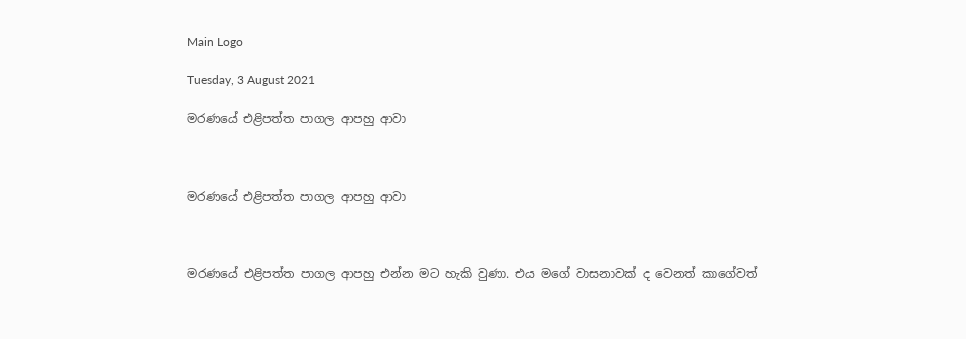Main Logo

Tuesday, 3 August 2021

මරණයේ එළිපත්ත පාගල ආපහු ආවා



මරණයේ එළිපත්ත පාගල ආපහු ආවා



මරණයේ එළිපත්ත පාගල ආපහු එන්න මට හැකි වුණා. එය මගේ වාසනාවක් ද වෙනත් කාගේවත්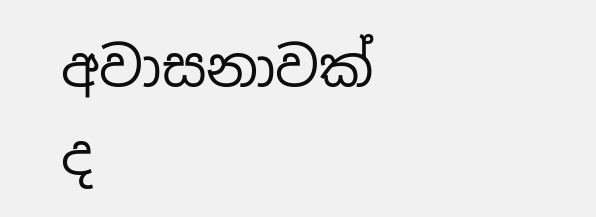අවාසනාවක් ද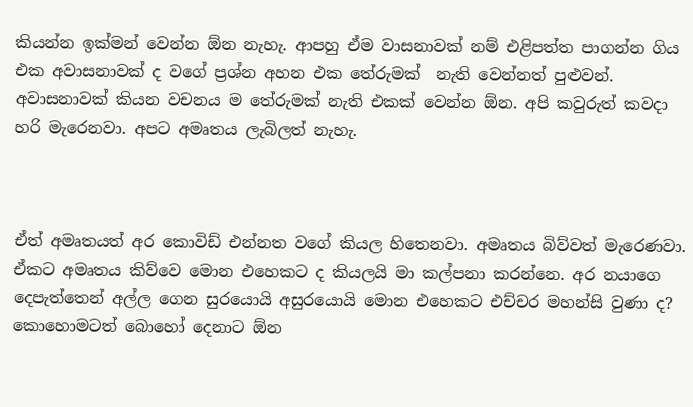කියන්න ඉක්මන් වෙන්න ඕන නැහැ. ආපහු ඒම වාසනාවක් නම් එළිපත්ත පාගන්න ගිය එක අවාසනාවක් ද වගේ ප්‍රශ්න අහන එක තේරුමක්  නැති වෙන්නත් පුළුවන්. අවාසනාවක් කියන වචනය ම තේරුමක් නැති එකක් වෙන්න ඕන. අපි කවුරුත් කවදා හරි මැරෙනවා. අපට අමෘතය ලැබිලත් නැහැ.



ඒත් අමෘතයත් අර කොවිඩ් එන්නත වගේ කියල හිතෙනවා. අමෘතය බිව්වත් මැරෙණවා. ඒකට අමෘතය කිව්වෙ මොන එහෙකට ද කියලයි මා කල්පනා කරන්නෙ. අර නයාගෙ දෙපැත්තෙන් අල්ල ගෙන සුරයොයි අසුරයොයි මොන එහෙකට එච්චර මහන්සි වුණා ද? කොහොමටත් බොහෝ දෙනාට ඕන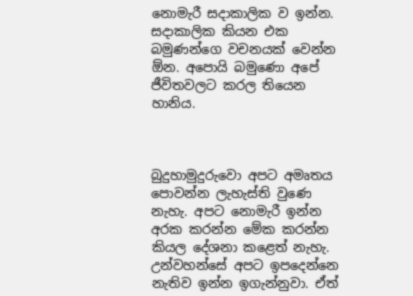නොමැරී සදාකාලික ව ඉන්න. සදාකාලික කියන එක බමුණන්ගෙ වචනයක් වෙන්න ඕන. අපොයි බමුණො අපේ ජීවිතවලට කරල තියෙන හානිය.



බුදුහාමුදුරුවො අපට අමෘතය පොවන්න ලැහැස්ති වුණෙ නැහැ. අපට නොමැරී ඉන්න අරක කරන්න මේක කරන්න කියල දේශනා කළෙත් නැහැ. උන්වහන්සේ අපට ඉපදෙන්නෙ නැතිව ඉන්න ඉගැන්නුවා. ඒත්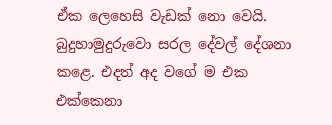ඒක ලෙහෙසි වැඩක් නො වෙයි. බුදුහාමුදුරුවො සරල දේවල් දේශනා කළෙ. එදත් අද වගේ ම එක එක්කෙනා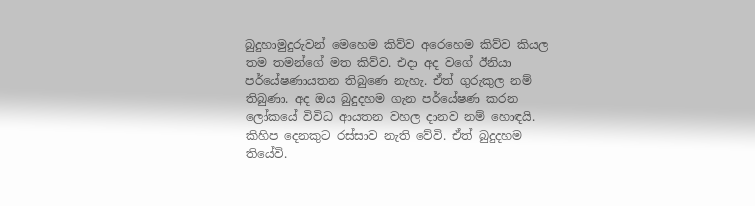බුදුහාමුදුරුවන් මෙහෙම කිව්ව අරෙහෙම කිව්ව කියල තම තමන්ගේ මත කිව්ව. එදා අද වගේ ඊනියා පර්යේෂණායතන තිබුණෙ නැහැ. ඒත් ගුරුකුල නම් තිබුණා. අද ඔය බුදුදහම ගැන පර්යේෂණ කරන ලෝකයේ විවිධ ආයතන වහල දානව නම් හොඳයි. කිහිප දෙනකුට රස්සාව නැති වේවි. ඒත් බුදුදහම තියේවි.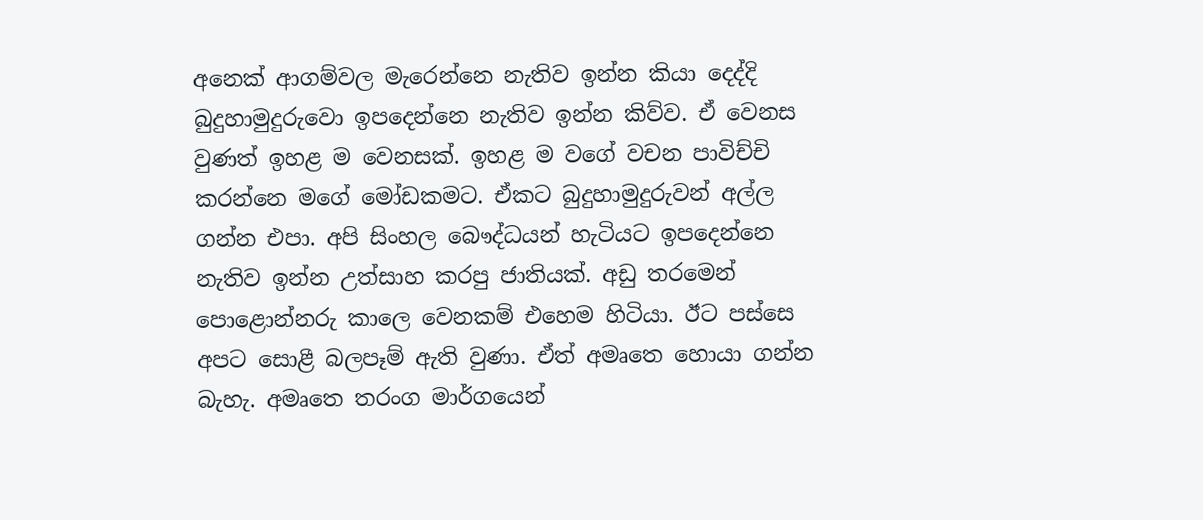අනෙක් ආගම්වල මැරෙන්නෙ නැතිව ඉන්න කියා දෙද්දි බුදුහාමුදුරුවො ඉපදෙන්නෙ නැතිව ඉන්න කිව්ව. ඒ වෙනස වුණත් ඉහළ ම වෙනසක්. ඉහළ ම වගේ වචන පාවිච්චි කරන්නෙ මගේ මෝඩකමට. ඒකට බුදුහාමුදුරුවන් අල්ල ගන්න එපා. අපි සිංහල බෞද්ධයන් හැටියට ඉපදෙන්නෙ නැතිව ඉන්න උත්සාහ කරපු ජාතියක්. අඩු තරමෙන් පොළොන්නරු කාලෙ වෙනකම් එහෙම හිටියා. ඊට පස්සෙ අපට සොළී බලපෑම් ඇති වුණා. ඒත් අමෘතෙ හොයා ගන්න බැහැ. අමෘතෙ තරංග මාර්ගයෙන්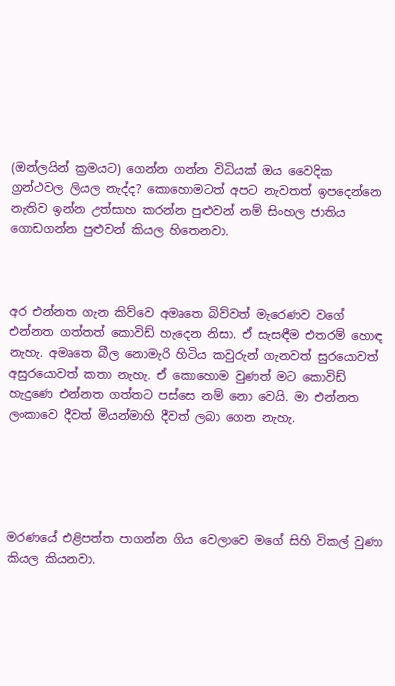(ඔන්ලයින් ක්‍රමයට) ගෙන්න ගන්න විධියක් ඔය වෛදික ග්‍රන්ථවල ලියල නැද්ද? කොහොමටත් අපට නැවතත් ඉපදෙන්නෙ නැතිව ඉන්න උත්සාහ කරන්න පුළුවන් නම් සිංහල ජාතිය ගොඩගන්න පුළුවන් කියල හිතෙනවා.



අර එන්නත ගැන කිව්වෙ අමෘතෙ බිව්වත් මැරෙණව වගේ එන්නත ගත්තත් කොවිඩ් හැදෙන නිසා. ඒ සැසඳීම එතරම් හොඳ නැහැ. අමෘතෙ බීල නොමැරි හිටිය කවුරුන් ගැනවත් සුරයොවත් අසුරයොවත් කතා නැහැ. ඒ කොහොම වුණත් මට කොවිඩ් හැදුණෙ එන්නත ගත්තට පස්සෙ නම් නො වෙයි. මා එන්නත ලංකාවෙ දීවත් මියන්මාහි දීවත් ලබා ගෙන නැහැ.





මරණයේ එළිපත්ත පාගන්න ගිය වෙලාවෙ මගේ සිහි විකල් වුණා කියල කියනවා.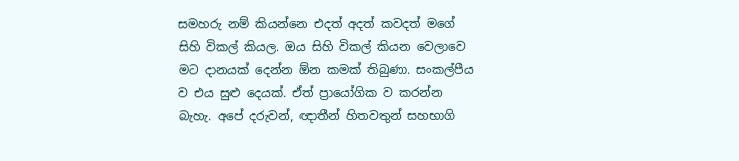සමහරු නම් කියන්නෙ එදත් අදත් කවදත් මගේ සිහි විකල් කියල. ඔය සිහි විකල් කියන වෙලාවෙ මට දානයක් දෙන්න ඕන කමක් තිබුණා. සංකල්පීය ව එය සුළු දෙයක්. ඒත් ප්‍රායෝගික ව කරන්න බැහැ. අපේ දරුවන්, ඥාතීන් හිතවතුන් සහභාගි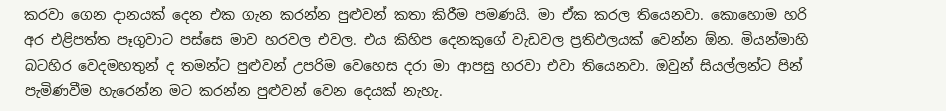කරවා ගෙන දානයක් දෙන එක ගැන කරන්න පුළුවන් කතා කිරීම පමණයි. මා ඒක කරල තියෙනවා. කොහොම හරි අර එළිපත්ත පෑගුවාට පස්සෙ මාව හරවල එවල. එය කිහිප දෙනකුගේ වැඩවල ප්‍රතිඵලයක් වෙන්න ඕන. මියන්මාහි බටහිර වෙදමහතුන් ද තමන්ට පුළුවන් උපරිම වෙහෙස දරා මා ආපසු හරවා එවා තියෙනවා. ඔවුන් සියල්ලන්ට පින් පැමිණවීම හැරෙන්න මට කරන්න පුළුවන් වෙන දෙයක් නැහැ.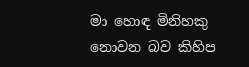මා හොඳ මිනිහකු නොවන බව කිහිප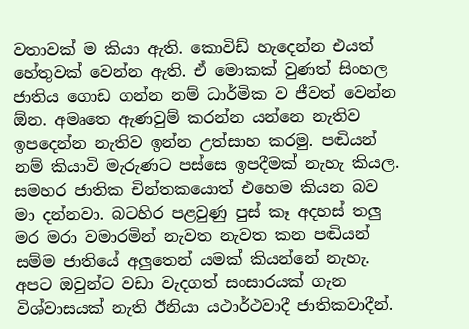වතාවක් ම කියා ඇති. කොවිඩ් හැදෙන්න එයත් හේතුවක් වෙන්න ඇති. ඒ මොකක් වුණත් සිංහල ජාතිය ගොඩ ගන්න නම් ධාර්මික ව ජීවත් වෙන්න ඕන. අමෘතෙ ඇණවුම් කරන්න යන්නෙ නැතිව ඉපදෙන්න නැතිව ඉන්න උත්සාහ කරමු. පඬියන් නම් කියාවි මැරුණට පස්සෙ ඉපදීමක් නැහැ කියල. සමහර ජාතික චින්තකයොත් එහෙම කියන බව මා දන්නවා. බටහිර පළවුණු පුස් කෑ අදහස් තලු මර මරා වමාරමින් නැවත නැවත කන පඬියන් සම්ම ජාතියේ අලුතෙන් යමක් කියන්නේ නැහැ. අපට ඔවුන්ට වඩා වැදගත් සංසාරයක් ගැන විශ්වාසයක් නැති ඊනියා යථාර්ථවාදී ජාතිකවාදීන්.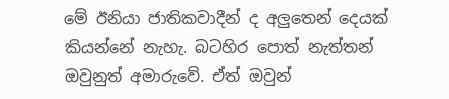මේ ඊනියා ජාතිකවාදීන් ද අලුතෙන් දෙයක් කියන්නේ නැහැ. බටහිර පොත් නැත්තන් ඔවුනුත් අමාරුවේ. ඒත් ඔවුන්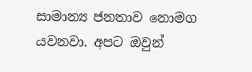සාමාන්‍ය ජනතාව නොමග යවනවා. අපට ඔවුන්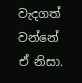වැදගත් වන්නේ ඒ නිසා.